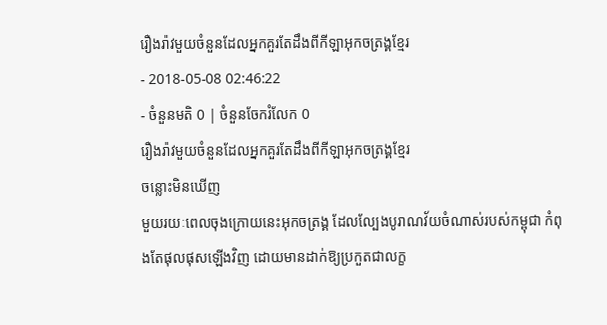រឿងរ៉ាវមួយចំនួនដែលអ្នកគួរតែដឹងពីកីឡាអុកចត្រង្គខ្មែរ
- 2018-05-08 02:46:22
- ចំនួនមតិ 0 | ចំនួនចែករំលែក 0
រឿងរ៉ាវមួយចំនួនដែលអ្នកគួរតែដឹងពីកីឡាអុកចត្រង្គខ្មែរ
ចន្លោះមិនឃើញ
មួយរយៈពេលចុងក្រោយនេះអុកចត្រង្គ ដែលល្បែងបូរាណវ័យចំណាស់របស់កម្ពុជា កំពុងតែផុលផុសឡើងវិញ ដោយមានដាក់ឱ្យប្រកួតជាលក្ខ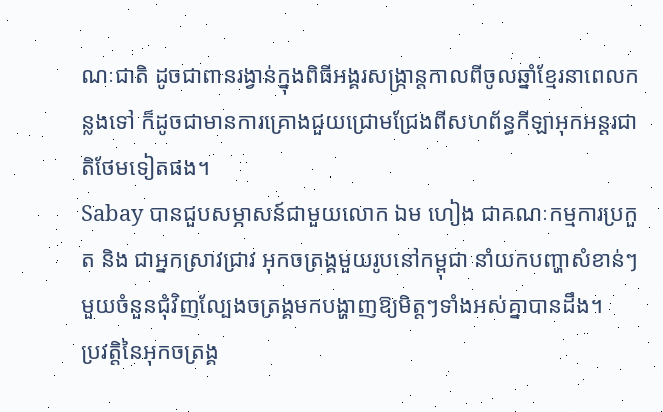ណៈជាតិ ដូចជាពានរង្វាន់ក្នុងពិធីអង្គរសង្ក្រាន្តកាលពីចូលឆ្នាំខ្មែរនាពេលកន្លងទៅ ក៏ដូចជាមានការគ្រោងជួយជ្រោមជ្រែងពីសហព័ន្ធកីឡាអុកអន្តរជាតិថែមទៀតផង។
Sabay បានជួបសម្ភាសន៍ជាមួយលោក ឯម ហៀង ជាគណៈកម្មការប្រកួត និង ជាអ្នកស្រាវជ្រាវ អុកចត្រង្គមួយរូបនៅកម្ពុជា នាំយកបញ្ហាសំខាន់ៗ មួយចំនួនជុំវិញល្បែងចត្រង្គមកបង្ហាញឱ្យមិត្តៗទាំងអស់គ្នាបានដឹង។
ប្រវត្តិនៃអុកចត្រង្គ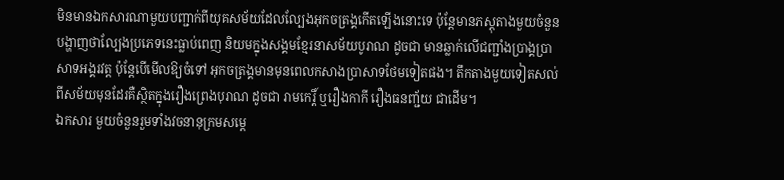មិនមានឯកសារណាមួយបញ្ជាក់ពីយុគសម័យដែលល្បែងអុកចត្រង្គកើតឡើងនោះទេ ប៉ុន្តែមានភស្តុតាងមួយចំនួនបង្ហាញថាល្បែងប្រភេទនេះធ្លាប់ពេញ និយមក្នុងសង្គមខ្មែរនាសម័យបូរាណ ដូចជា មានឆ្លាក់លើជញ្ជាំងប្រាង្គប្រាសាទអង្គរវត្ត ប៉ុន្តែបើមើលឱ្យចំទៅ អុកចត្រង្គមានមុនពេលកសាងប្រាសាទថែមទៀតផង។ តឹកតាងមួយទៀតសល់ពីសម័យមុនដែរគឺស្ថិតក្នុងរឿងព្រេងបុរាណ ដូចជា រាមកេរ្តិ៍ ឬរឿងកាកី រឿងធនញ្ជ័យ ជាដើម។
ឯកសារ មួយចំនួនរួមទាំងវចនានុក្រមសម្ដេ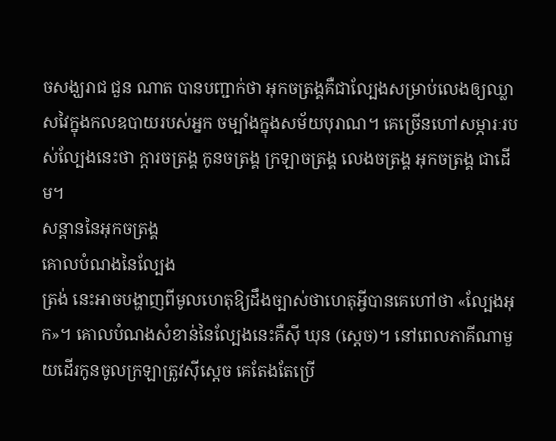ចសង្ឃរាជ ជួន ណាត បានបញ្ជាក់ថា អុកចត្រង្គគឺជាល្បែងសម្រាប់លេងឲ្យឈ្លាសវៃក្នុងកលឧបាយរបស់អ្នក ចម្បាំងក្នុងសម័យបុរាណ។ គេច្រើនហៅសម្ភារៈរបស់ល្បែងនេះថា ក្ដារចត្រង្គ កូនចត្រង្គ ក្រឡាចត្រង្គ លេងចត្រង្គ អុកចត្រង្គ ជាដើម។
សន្តាននៃអុកចត្រង្គ
គោលបំណងនៃល្បែង
ត្រង់ នេះអាចបង្ហាញពីមូលហេតុឱ្យដឹងច្បាស់ថាហេតុអ្វីបានគេហៅថា «ល្បែងអុក»។ គោលបំណងសំខាន់នៃល្បែងនេះគឺស៊ី ឃុន (ស្ដេច)។ នៅពេលភាគីណាមួយដើរកូនចូលក្រឡាត្រូវស៊ីស្ដេច គេតែងតែប្រើ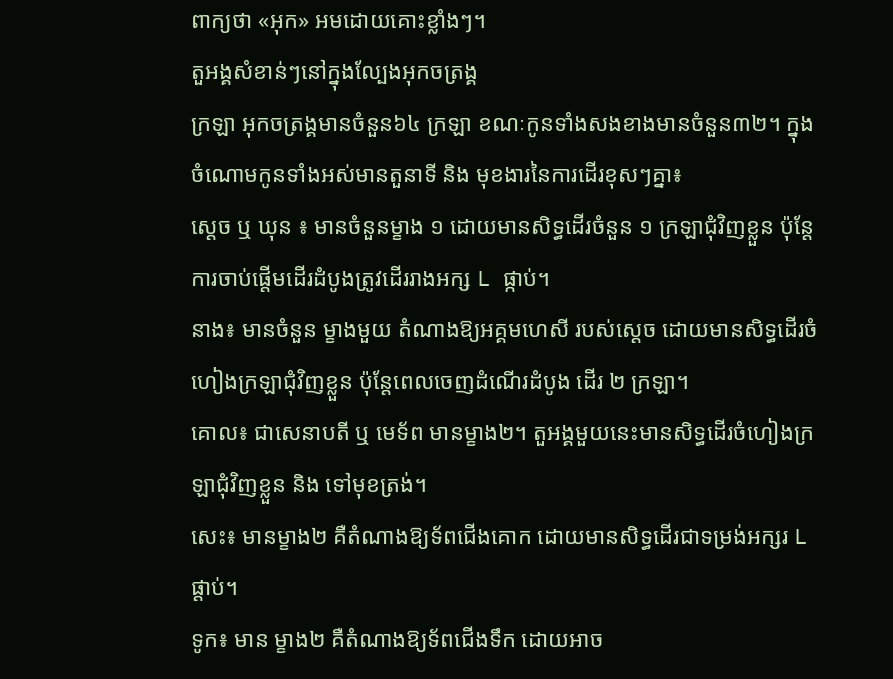ពាក្យថា «អុក» អមដោយគោះខ្លាំងៗ។
តួអង្គសំខាន់ៗនៅក្នុងល្បែងអុកចត្រង្គ
ក្រឡា អុកចត្រង្គមានចំនួន៦៤ ក្រឡា ខណៈកូនទាំងសងខាងមានចំនួន៣២។ ក្នុងចំណោមកូនទាំងអស់មានតួនាទី និង មុខងារនៃការដើរខុសៗគ្នា៖
ស្ដេច ឬ ឃុន ៖ មានចំនួនម្ខាង ១ ដោយមានសិទ្ធដើរចំនួន ១ ក្រឡាជុំវិញខ្លួន ប៉ុន្ដែការចាប់ផ្ដើមដើរដំបូងត្រូវដើររាងអក្ស L ផ្កាប់។
នាង៖ មានចំនួន ម្ខាងមួយ តំណាងឱ្យអគ្គមហេសី របស់ស្ដេច ដោយមានសិទ្ធដើរចំហៀងក្រឡាជុំវិញខ្លួន ប៉ុន្ដែពេលចេញដំណើរដំបូង ដើរ ២ ក្រឡា។
គោល៖ ជាសេនាបតី ឬ មេទ័ព មានម្ខាង២។ តួអង្គមួយនេះមានសិទ្ធដើរចំហៀងក្រឡាជុំវិញខ្លួន និង ទៅមុខត្រង់។
សេះ៖ មានម្ខាង២ គឺតំណាងឱ្យទ័ពជើងគោក ដោយមានសិទ្ធដើរជាទម្រង់អក្សរ L ផ្ដាប់។
ទូក៖ មាន ម្ខាង២ គឺតំណាងឱ្យទ័ពជើងទឹក ដោយអាច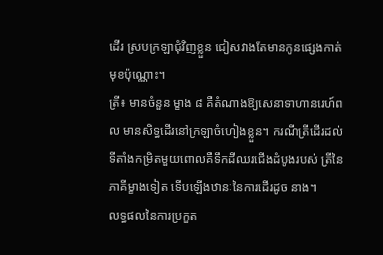ដើរ ស្របក្រឡាជុំវិញខ្លួន ជៀសវាងតែមានកូនផ្សេងកាត់មុខប៉ុណ្ណោះ។
ត្រី៖ មានចំនួន ម្ខាង ៨ គឺតំណាងឱ្យសេនាទាហានរេហ៍ពល មានសិទ្ធដើរនៅក្រឡាចំហៀងខ្លួន។ ករណីត្រីដើរដល់ទីតាំងកម្រិតមួយពោលគឺទឹកដីឈរជើងដំបូងរបស់ ត្រីនៃភាគីម្ខាងទៀត ទើបឡើងឋានៈនៃការដើរដូច នាង។
លទ្ធផលនៃការប្រកួត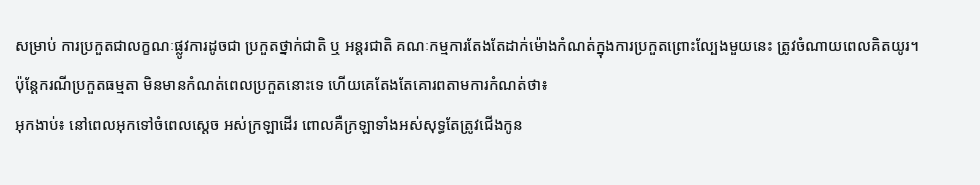សម្រាប់ ការប្រកួតជាលក្ខណៈផ្លូវការដូចជា ប្រកួតថ្នាក់ជាតិ ឬ អន្តរជាតិ គណៈកម្មការតែងតែដាក់ម៉ោងកំណត់ក្នុងការប្រកួតព្រោះល្បែងមួយនេះ ត្រូវចំណាយពេលគិតយូរ។ ប៉ុន្តែករណីប្រកួតធម្មតា មិនមានកំណត់ពេលប្រកួតនោះទេ ហើយគេតែងតែគោរពតាមការកំណត់ថា៖
អុកងាប់៖ នៅពេលអុកទៅចំពេលស្ដេច អស់ក្រឡាដើរ ពោលគឺក្រឡាទាំងអស់សុទ្ធតែត្រូវជើងកូន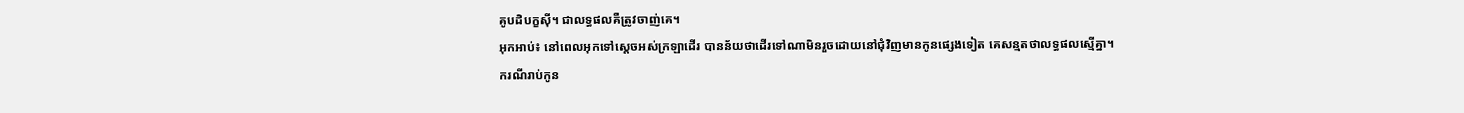គូបដិបក្ខស៊ី។ ជាលទ្ធផលគឺត្រូវចាញ់គេ។
អុកអាប់៖ នៅពេលអុកទៅស្ដេចអស់ក្រឡាដើរ បានន័យថាដើរទៅណាមិនរួចដោយនៅជុំវិញមានកូនផេ្សងទៀត គេសន្មតថាលទ្ធផលស្មើគ្នា។
ករណីរាប់កូន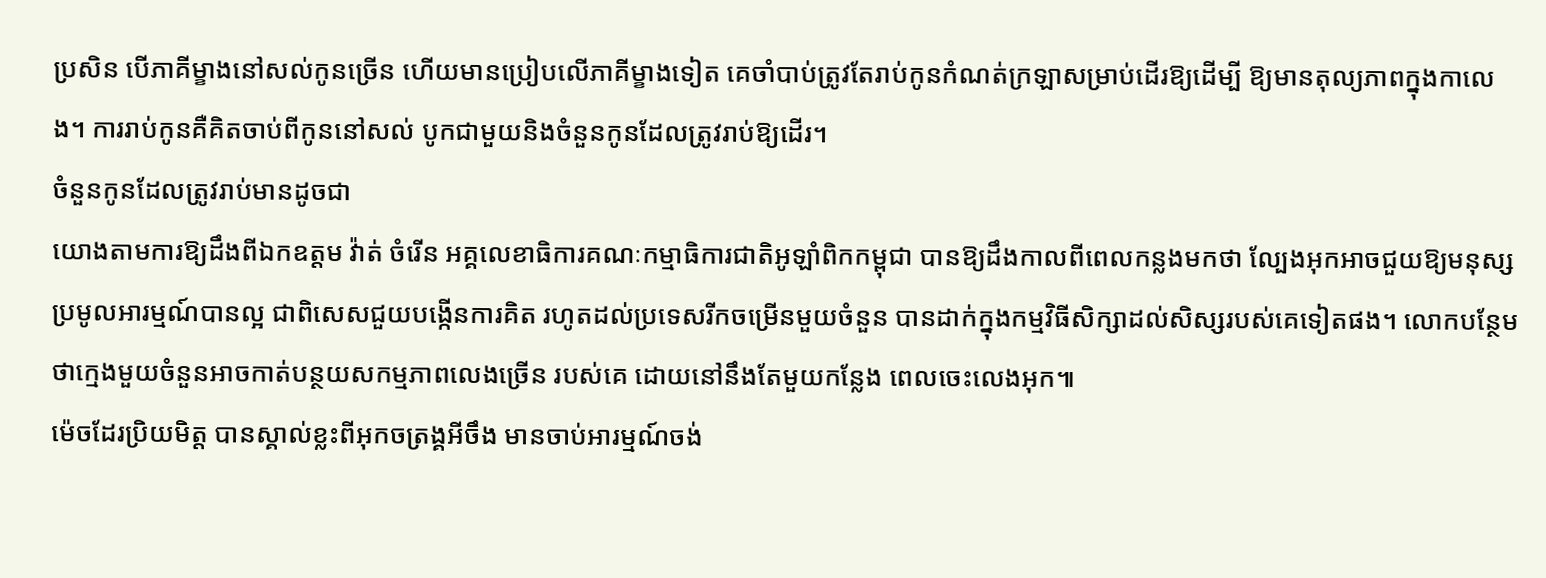ប្រសិន បើភាគីម្ខាងនៅសល់កូនច្រើន ហើយមានប្រៀបលើភាគីម្ខាងទៀត គេចាំបាប់ត្រូវតែរាប់កូនកំណត់ក្រឡាសម្រាប់ដើរឱ្យដើម្បី ឱ្យមានតុល្យភាពក្នុងកាលេង។ ការរាប់កូនគឺគិតចាប់ពីកូននៅសល់ បូកជាមួយនិងចំនួនកូនដែលត្រូវរាប់ឱ្យដើរ។
ចំនួនកូនដែលត្រូវរាប់មានដូចជា
យោងតាមការឱ្យដឹងពីឯកឧត្តម វ៉ាត់ ចំរើន អគ្គលេខាធិការគណៈកម្មាធិការជាតិអូឡាំពិកកម្ពុជា បានឱ្យដឹងកាលពីពេលកន្លងមកថា ល្បែងអុកអាចជួយឱ្យមនុស្សប្រមូលអារម្មណ៍បានល្អ ជាពិសេសជួយបង្កើនការគិត រហូតដល់ប្រទេសរីកចម្រើនមួយចំនួន បានដាក់ក្នុងកម្មវិធីសិក្សាដល់សិស្សរបស់គេទៀតផង។ លោកបន្ថែមថាក្មេងមួយចំនួនអាចកាត់បន្ថយសកម្មភាពលេងច្រើន របស់គេ ដោយនៅនឹងតែមួយកន្លែង ពេលចេះលេងអុក៕
ម៉េចដែរប្រិយមិត្ត បានស្គាល់ខ្លះពីអុកចត្រង្គអីចឹង មានចាប់អារម្មណ៍ចង់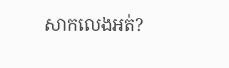សាកលេងអត់?